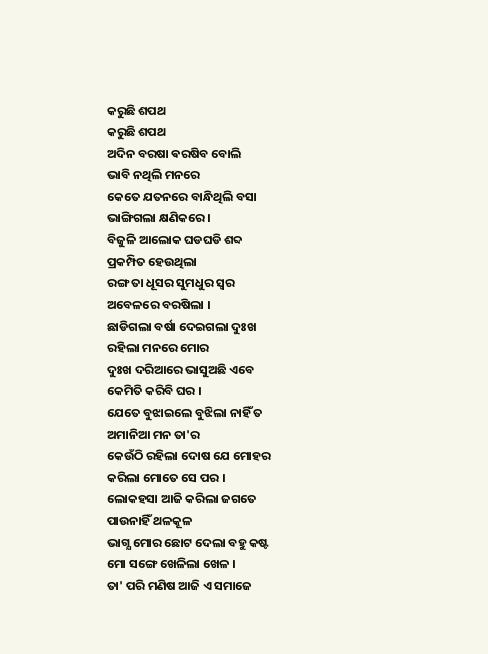କରୁଛି ଶପଥ
କରୁଛି ଶପଥ
ଅଦିନ ବରଷା ଵରଷିବ ବୋଲି
ଭାବି ନଥିଲି ମନରେ
କେତେ ଯତନରେ ବାନ୍ଧିଥିଲି ବସା
ଭାଙ୍ଗିଗଲା କ୍ଷଣିକରେ ।
ବିଜୁଳି ଆଲୋକ ଘଡଘଡି ଶବ୍ଦ
ପ୍ରକମ୍ପିତ ହେଉଥିଲା
ରଙ୍ଗ ତା ଧୂସର ସୁମଧୁର ସ୍ବର
ଅବେଳରେ ବରଷିଲା ।
ଛାଡିଗଲା ବର୍ଷା ଦେଇଗଲା ଦୁଃଖ
ରହିଲା ମନରେ ମୋର
ଦୁଃଖ ଦରିଆରେ ଭାସୁଅଛି ଏବେ
କେମିତି କରିବି ଘର ।
ଯେତେ ବୁଝାଇଲେ ବୁଝିଲା ନାହିଁ ତ
ଅମାନିଆ ମନ ତା'ର
କେଉଁଠି ରହିଲା ଦୋଷ ଯେ ମୋହର
କରିଲା ମୋତେ ସେ ପର ।
ଲୋକହସା ଆଜି କରିଲା ଜଗତେ
ପାଉନାହିଁ ଥଳକୂଳ
ଭାଗ୍ଯ ମୋର ଛୋଟ ଦେଲା ବହୁ କଷ୍ଟ
ମୋ ସଙ୍ଗେ ଖେଳିଲା ଖେଳ ।
ତା' ପରି ମଣିଷ ଆଜି ଏ ସମାଜେ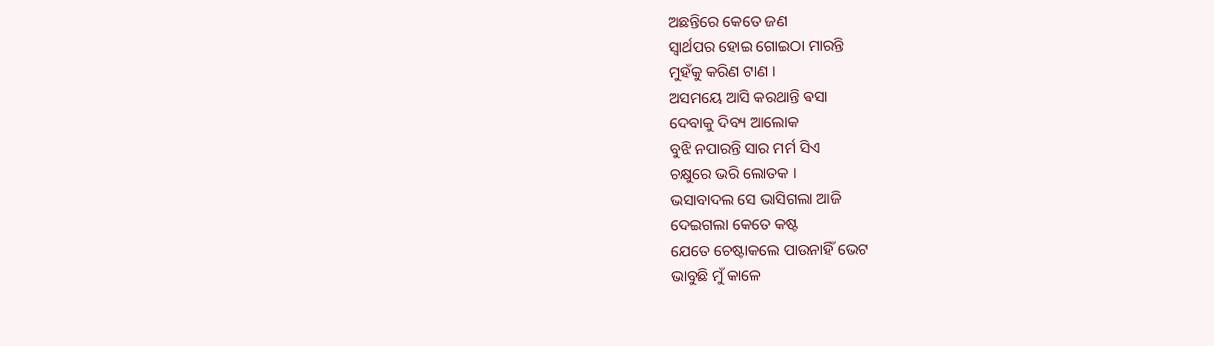ଅଛନ୍ତିରେ କେତେ ଜଣ
ସ୍ବାର୍ଥପର ହୋଇ ଗୋଇଠା ମାରନ୍ତି
ମୁହଁକୁ କରିଣ ଟାଣ ।
ଅସମୟେ ଆସି କରଥାନ୍ତି ଵସା
ଦେବାକୁ ଦିବ୍ୟ ଆଲୋକ
ବୁଝି ନପାରନ୍ତି ସାର ମର୍ମ ସିଏ
ଚକ୍ଷୁରେ ଭରି ଲୋତକ ।
ଭସାବାଦଲ ସେ ଭାସିଗଲା ଆଜି
ଦେଇଗଲା କେତେ କଷ୍ଟ
ଯେତେ ଚେଷ୍ଟାକଲେ ପାଉନାହିଁ ଭେଟ
ଭାବୁଛି ମୁଁ କାଳେ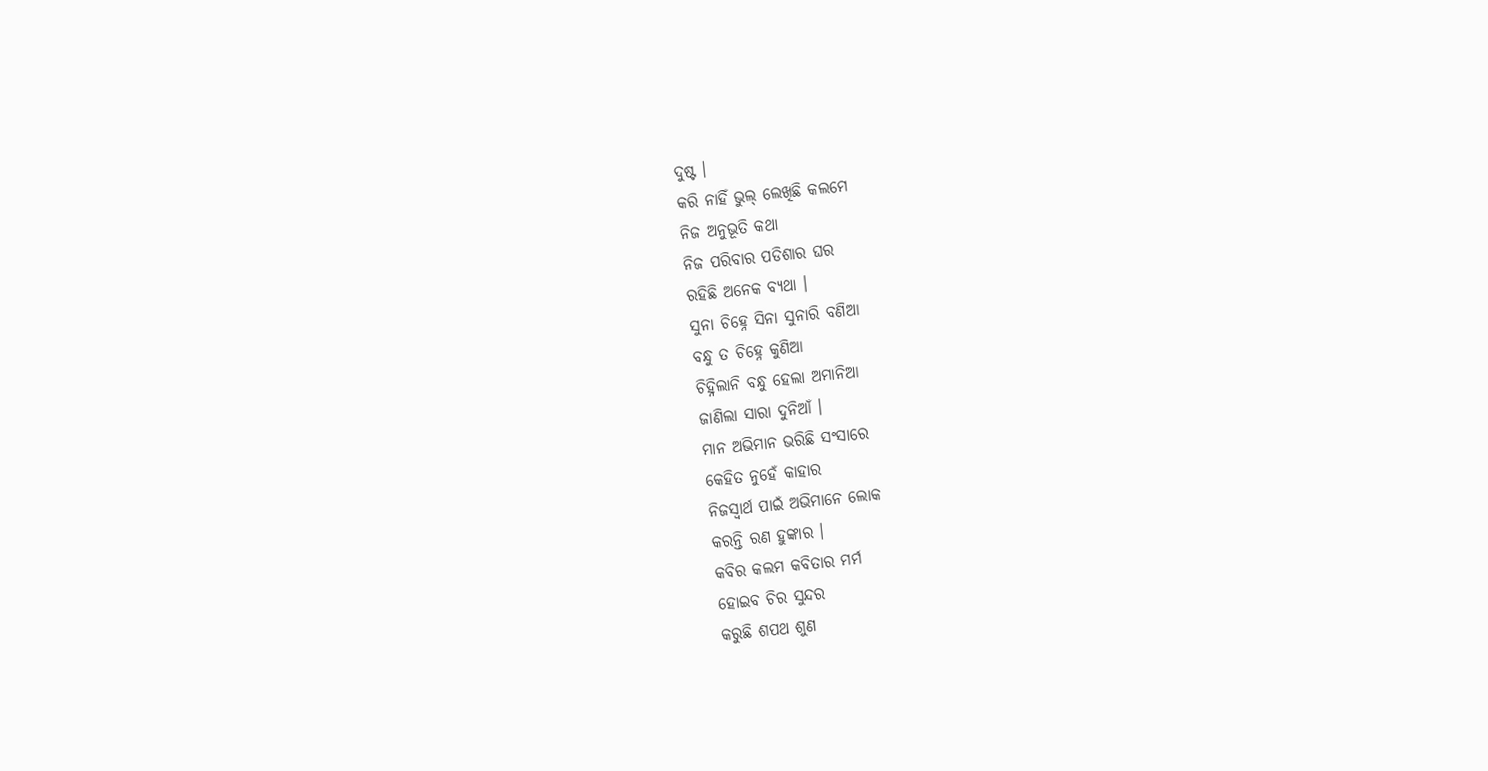ଦୁଷ୍ଟ ।
କରି ନାହିଁ ଭୁଲ୍ ଲେଖିଛି କଲମେ
ନିଜ ଅନୁଭୂତି କଥା
ନିଜ ପରିବାର ପଡିଶାର ଘର
ରହିଛି ଅନେକ ବ୍ଯଥା ।
ସୁନା ଚିହ୍ନେ ସିନା ସୁନାରି ବଣିଆ
ବନ୍ଧୁ ତ ଚିହ୍ନେ କୁଣିଆ
ଚିହ୍ନିଲାନି ବନ୍ଧୁ ହେଲା ଅମାନିଆ
ଜାଣିଲା ସାରା ଦୁନିଆଁ ।
ମାନ ଅଭିମାନ ଭରିଛି ସଂସାରେ
କେହିତ ନୁହେଁ କାହାର
ନିଜସ୍ବାର୍ଥ ପାଇଁ ଅଭିମାନେ ଲୋକ
କରନ୍ତି ରଣ ହୁଙ୍କାର ।
କବିର କଲମ କବିତାର ମର୍ମ
ହୋଇବ ଚିର ସୁନ୍ଦର
କରୁଛି ଶପଥ ଶୁଣ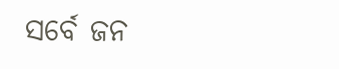ସର୍ବେ ଜନ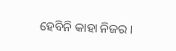ହେବିନି କାହା ନିଜର ।